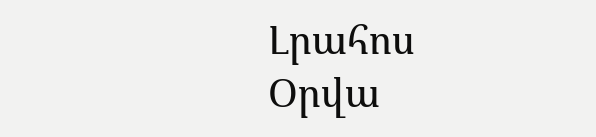Լրահոս
Օրվա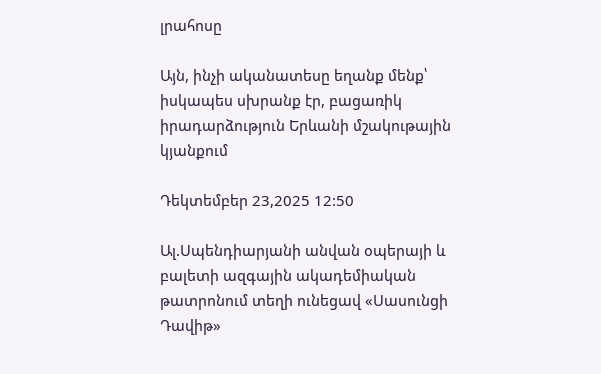լրահոսը

Այն, ինչի ականատեսը եղանք մենք՝ իսկապես սխրանք էր, բացառիկ իրադարձություն Երևանի մշակութային կյանքում

Դեկտեմբեր 23,2025 12:50

Ալ.Սպենդիարյանի անվան օպերայի և բալետի ազգային ակադեմիական թատրոնում տեղի ունեցավ «Սասունցի Դավիթ»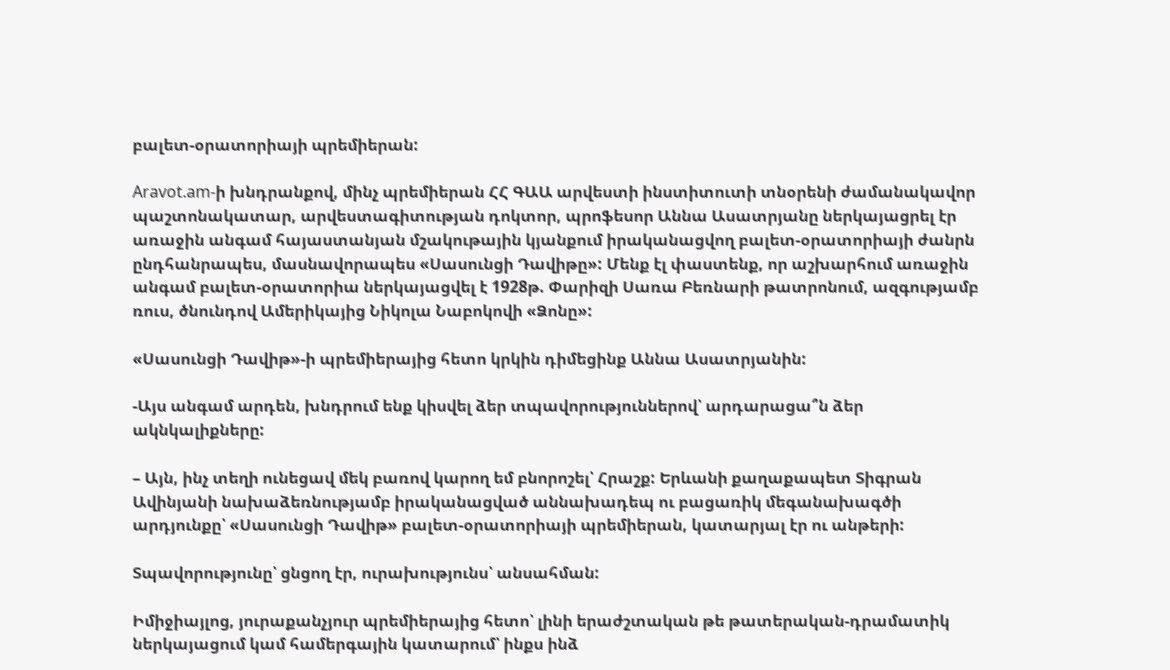բալետ-օրատորիայի պրեմիերան:

Aravot.am-ի խնդրանքով, մինչ պրեմիերան ՀՀ ԳԱԱ արվեստի ինստիտուտի տնօրենի ժամանակավոր պաշտոնակատար, արվեստագիտության դոկտոր, պրոֆեսոր Աննա Ասատրյանը ներկայացրել էր առաջին անգամ հայաստանյան մշակութային կյանքում իրականացվող բալետ-օրատորիայի ժանրն ընդհանրապես, մասնավորապես «Սասունցի Դավիթը»: Մենք էլ փաստենք, որ աշխարհում առաջին անգամ բալետ-օրատորիա ներկայացվել է 1928թ. Փարիզի Սառա Բեռնարի թատրոնում, ազգությամբ ռուս, ծնունդով Ամերիկայից Նիկոլա Նաբոկովի «Ձոնը»:

«Սասունցի Դավիթ»-ի պրեմիերայից հետո կրկին դիմեցինք Աննա Ասատրյանին:

-Այս անգամ արդեն, խնդրում ենք կիսվել ձեր տպավորություններով՝ արդարացա՞ն ձեր ակնկալիքները:

– Այն, ինչ տեղի ունեցավ մեկ բառով կարող եմ բնորոշել՝ Հրաշք: Երևանի քաղաքապետ Տիգրան Ավինյանի նախաձեռնությամբ իրականացված աննախադեպ ու բացառիկ մեգանախագծի արդյունքը՝ «Սասունցի Դավիթ» բալետ-օրատորիայի պրեմիերան, կատարյալ էր ու անթերի:

Տպավորությունը՝ ցնցող էր, ուրախությունս՝ անսահման:

Իմիջիայլոց, յուրաքանչյուր պրեմիերայից հետո՝ լինի երաժշտական թե թատերական-դրամատիկ ներկայացում կամ համերգային կատարում՝ ինքս ինձ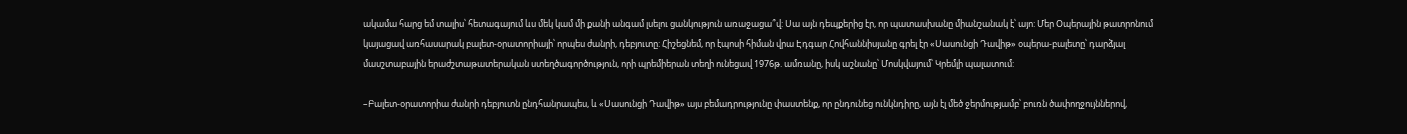ակամա հարց եմ տալիս՝ հետագայում ևս մեկ կամ մի քանի անգամ լսելու ցանկություն առաջացա՞վ: Սա այն դեպքերից էր, որ պատասխանը միանշանակ է՝ այո: Մեր Օպերային թատրոնում կայացավ առհասարակ բալետ-օրատորիայի՝ որպես ժանրի, դեբյուտը: Հիշեցնեմ, որ էպոսի հիման վրա Էդգար Հովհաննիսյանը գրել էր «Սասունցի Դավիթ» օպերա-բալետը՝ դարձյալ մասշտաբային երաժշտաթատերական ստեղծագործություն, որի պրեմիերան տեղի ունեցավ 1976թ. ամռանը, իսկ աշնանը՝ Մոսկվայում՝ Կրեմլի պալատում:

–Բալետ-օրատորիա ժանրի դեբյուտն ընդհանրապես, և «Սասունցի Դավիթ» այս բեմադրությունը փաստենք, որ ընդունեց ունկնդիրը, այն էլ մեծ ջերմությամբ՝ բուռն ծափողջույններով,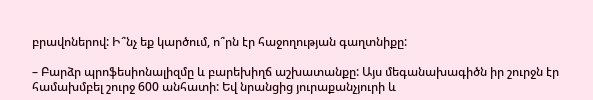բրավոներով: Ի՞նչ եք կարծում, ո՞րն էր հաջողության գաղտնիքը:

– Բարձր պրոֆեսիոնալիզմը և բարեխիղճ աշխատանքը: Այս մեգանախագիծն իր շուրջն էր համախմբել շուրջ 600 անհատի: Եվ նրանցից յուրաքանչյուրի և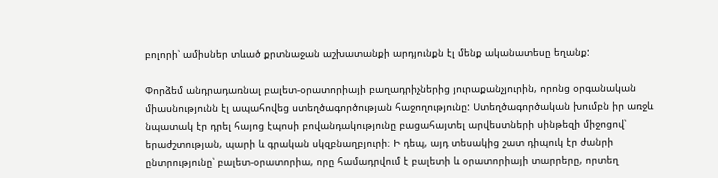բոլորի՝ ամիսներ տևած քրտնաջան աշխատանքի արդյունքն էլ մենք ականատեսը եղանք:

Փորձեմ անդրադառնալ բալետ-օրատորիայի բաղադրիչներից յուրաքանչյուրին, որոնց օրգանական միասնությունն էլ ապահովեց ստեղծագործության հաջողությունը: Ստեղծագործական խումբն իր առջև նպատակ էր դրել հայոց էպոսի բովանդակությունը բացահայտել արվեստների սինթեզի միջոցով՝ երաժշտության, պարի և գրական սկզբնաղբյուրի։ Ի դեպ, այդ տեսակից շատ դիպուկ էր ժանրի ընտրությունը՝ բալետ-օրատորիա, որը համադրվում է բալետի և օրատորիայի տարրերը, որտեղ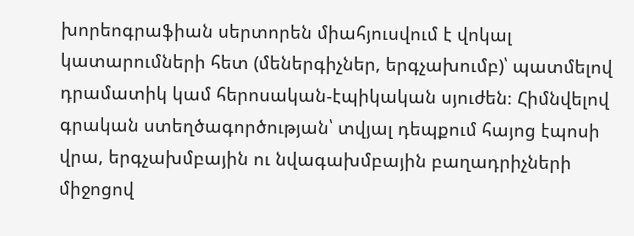խորեոգրաֆիան սերտորեն միահյուսվում է վոկալ կատարումների հետ (մեներգիչներ, երգչախումբ)՝ պատմելով դրամատիկ կամ հերոսական-էպիկական սյուժեն։ Հիմնվելով գրական ստեղծագործության՝ տվյալ դեպքում հայոց էպոսի վրա, երգչախմբային ու նվագախմբային բաղադրիչների միջոցով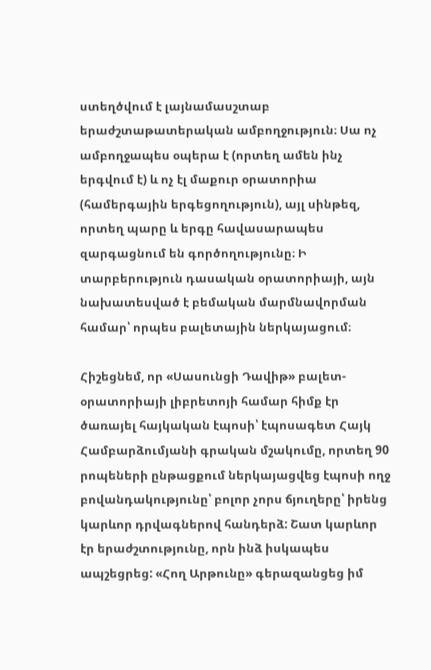ստեղծվում է լայնամասշտաբ երաժշտաթատերական ամբողջություն։ Սա ոչ ամբողջապես օպերա է (որտեղ ամեն ինչ երգվում է) և ոչ էլ մաքուր օրատորիա (համերգային երգեցողություն), այլ սինթեզ, որտեղ պարը և երգը հավասարապես զարգացնում են գործողությունը։ Ի տարբերություն դասական օրատորիայի, այն նախատեսված է բեմական մարմնավորման համար՝ որպես բալետային ներկայացում։

Հիշեցնեմ, որ «Սասունցի Դավիթ» բալետ-օրատորիայի լիբրետոյի համար հիմք էր ծառայել հայկական էպոսի՝ էպոսագետ Հայկ Համբարձումյանի գրական մշակումը, որտեղ 90 րոպեների ընթացքում ներկայացվեց էպոսի ողջ բովանդակությունը՝ բոլոր չորս ճյուղերը՝ իրենց կարևոր դրվագներով հանդերձ: Շատ կարևոր էր երաժշտությունը, որն ինձ իսկապես ապշեցրեց: «Հող Արթունը» գերազանցեց իմ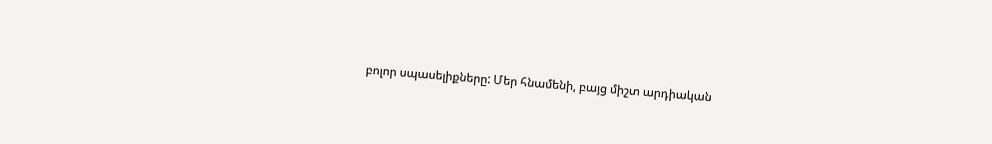բոլոր սպասելիքները: Մեր հնամենի, բայց միշտ արդիական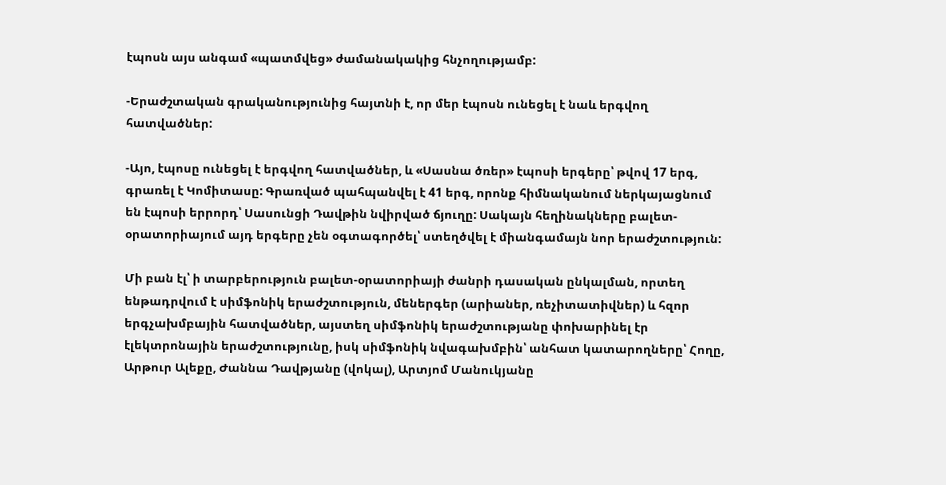էպոսն այս անգամ «պատմվեց» ժամանակակից հնչողությամբ:

-Երաժշտական գրականությունից հայտնի է, որ մեր էպոսն ունեցել է նաև երգվող հատվածներ:

-Այո, էպոսը ունեցել է երգվող հատվածներ, և «Սասնա ծռեր» էպոսի երգերը՝ թվով 17 երգ, գրառել է Կոմիտասը: Գրառված պահպանվել է 41 երգ, որոնք հիմնականում ներկայացնում են էպոսի երրորդ՝ Սասունցի Դավթին նվիրված ճյուղը: Սակայն հեղինակները բալետ-օրատորիայում այդ երգերը չեն օգտագործել՝ ստեղծվել է միանգամայն նոր երաժշտություն:

Մի բան էլ՝ ի տարբերություն բալետ-օրատորիայի ժանրի դասական ընկալման, որտեղ ենթադրվում է սիմֆոնիկ երաժշտություն, մեներգեր (արիաներ, ռեչիտատիվներ) և հզոր երգչախմբային հատվածներ, այստեղ սիմֆոնիկ երաժշտությանը փոխարինել էր էլեկտրոնային երաժշտությունը, իսկ սիմֆոնիկ նվագախմբին՝ անհատ կատարողները՝ Հողը, Արթուր Ալեքը, Ժաննա Դավթյանը (վոկալ), Արտյոմ Մանուկյանը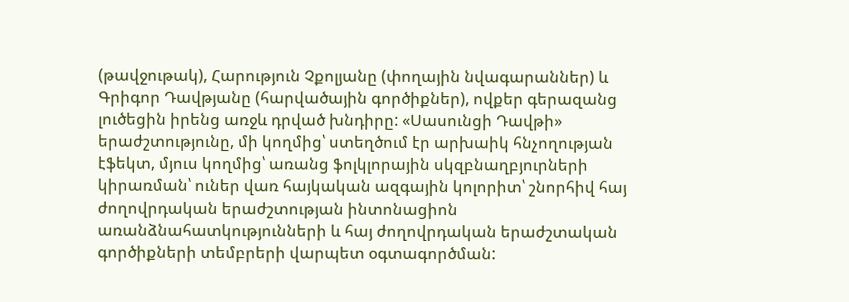(թավջութակ), Հարություն Չքոլյանը (փողային նվագարաններ) և Գրիգոր Դավթյանը (հարվածային գործիքներ), ովքեր գերազանց լուծեցին իրենց առջև դրված խնդիրը: «Սասունցի Դավթի» երաժշտությունը, մի կողմից՝ ստեղծում էր արխաիկ հնչողության էֆեկտ, մյուս կողմից՝ առանց ֆոլկլորային սկզբնաղբյուրների կիրառման՝ ուներ վառ հայկական ազգային կոլորիտ՝ շնորհիվ հայ ժողովրդական երաժշտության ինտոնացիոն առանձնահատկությունների և հայ ժողովրդական երաժշտական գործիքների տեմբրերի վարպետ օգտագործման: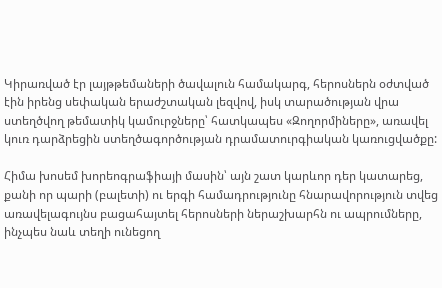Կիրառված էր լայթթեմաների ծավալուն համակարգ, հերոսներն օժտված էին իրենց սեփական երաժշտական լեզվով, իսկ տարածության վրա ստեղծվող թեմատիկ կամուրջները՝ հատկապես «Զողորմիները», առավել կուռ դարձրեցին ստեղծագործության դրամատուրգիական կառուցվածքը:

Հիմա խոսեմ խորեոգրաֆիայի մասին՝ այն շատ կարևոր դեր կատարեց, քանի որ պարի (բալետի) ու երգի համադրությունը հնարավորություն տվեց առավելագույնս բացահայտել հերոսների ներաշխարհն ու ապրումները, ինչպես նաև տեղի ունեցող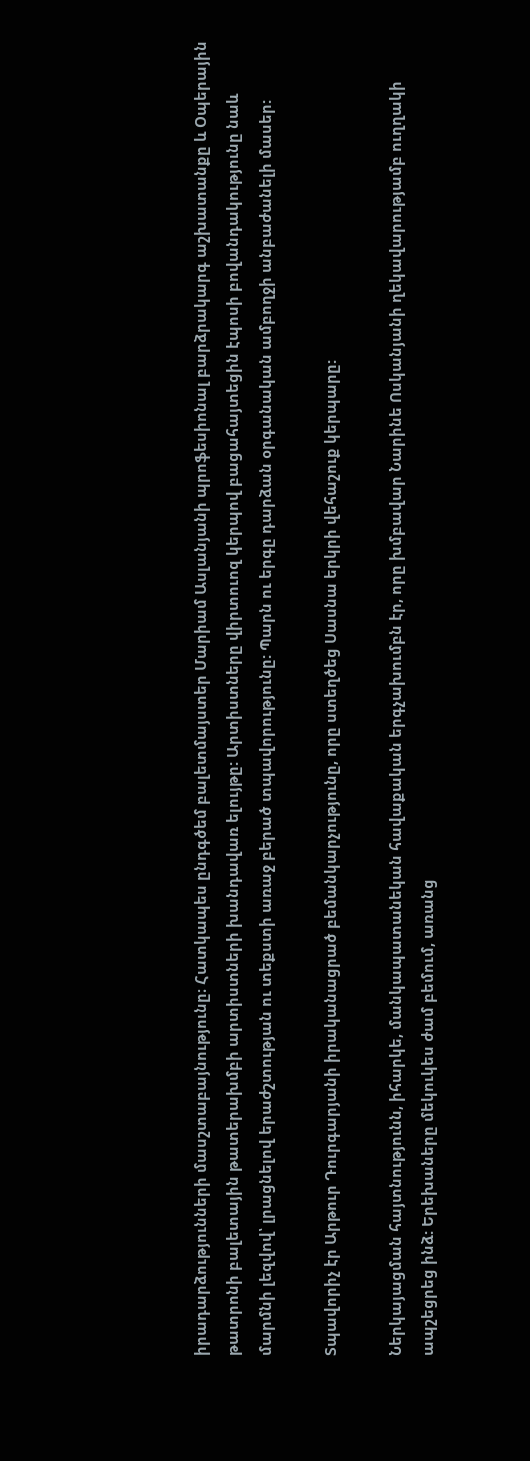իրադարձությունների մասշտաբայնությունը։ Հատկապես ընդգծեմ բալետմայստեր Մարիամ Ասլանյանի պրոֆեսիոնալ բարձրակարգ աշխատանքը և Օպերային թատրոնի բալետային թատերախմբի արտիստների խանդավառ ելույթը: Արտիստները վիրտուոզ կերպով բացահայտեցին էպոսի բովանդակությունը նաև մարմնի լեզվով՝ լրացնելով երաժշտության ու տեքստի առաջ բերած տպավորությունը: Պարն ու երգը դարձան օրգանական ամբողջի անբաժանելի մասեր:

Տպավորիչ էր Արթուր Դուրգարյանի իրականացրած բեմանկարչությունը, որը ստեղծեց Սասնա երկրի վեհաշուք կերպարը:

Ներկայացման հայտնությունն, իհարկե, մանկապատանեկան հավաքական երգչախումբն էր, որը խմբավար Նարինե Ոսկանյանի ղեկավարությամբ ուղղակի ապշեցրեց ինձ: Երեխաները մեկուկես ժամ բեմում, առանց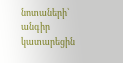նոտաների՝ անգիր կատարեցին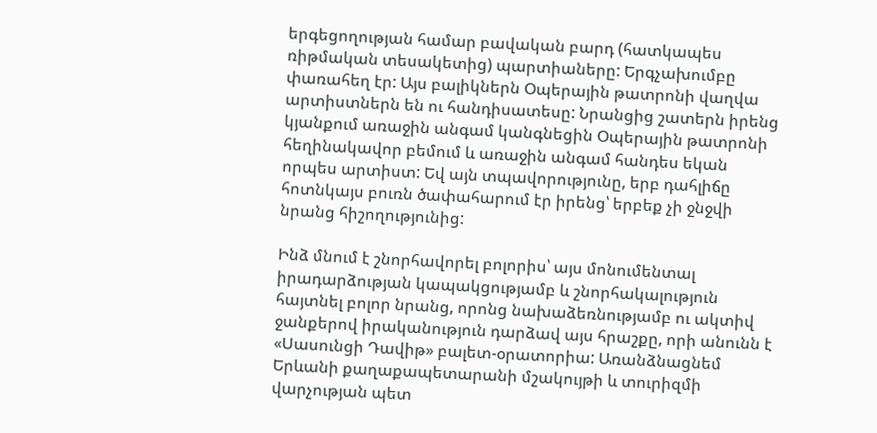երգեցողության համար բավական բարդ (հատկապես ռիթմական տեսակետից) պարտիաները: Երգչախումբը փառահեղ էր: Այս բալիկներն Օպերային թատրոնի վաղվա արտիստներն են ու հանդիսատեսը: Նրանցից շատերն իրենց կյանքում առաջին անգամ կանգնեցին Օպերային թատրոնի հեղինակավոր բեմում և առաջին անգամ հանդես եկան որպես արտիստ: Եվ այն տպավորությունը, երբ դահլիճը հոտնկայս բուռն ծափահարում էր իրենց՝ երբեք չի ջնջվի նրանց հիշողությունից:

Ինձ մնում է շնորհավորել բոլորիս՝ այս մոնումենտալ իրադարձության կապակցությամբ և շնորհակալություն հայտնել բոլոր նրանց, որոնց նախաձեռնությամբ ու ակտիվ ջանքերով իրականություն դարձավ այս հրաշքը, որի անունն է «Սասունցի Դավիթ» բալետ-օրատորիա: Առանձնացնեմ Երևանի քաղաքապետարանի մշակույթի և տուրիզմի վարչության պետ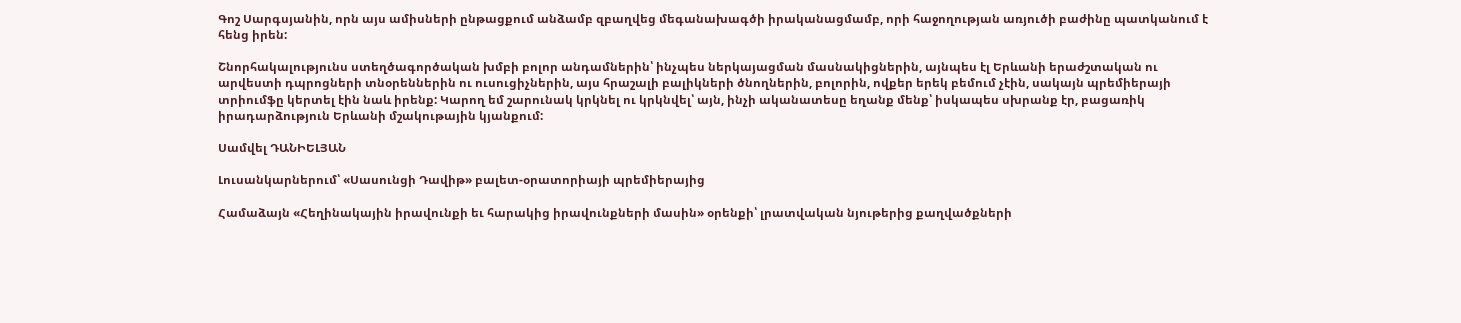Գոշ Սարգսյանին, որն այս ամիսների ընթացքում անձամբ զբաղվեց մեգանախագծի իրականացմամբ, որի հաջողության առյուծի բաժինը պատկանում է հենց իրեն:

Շնորհակալությունս ստեղծագործական խմբի բոլոր անդամներին՝ ինչպես ներկայացման մասնակիցներին, այնպես էլ Երևանի երաժշտական ու արվեստի դպրոցների տնօրեններին ու ուսուցիչներին, այս հրաշալի բալիկների ծնողներին, բոլորին, ովքեր երեկ բեմում չէին, սակայն պրեմիերայի տրիումֆը կերտել էին նաև իրենք: Կարող եմ շարունակ կրկնել ու կրկնվել՝ այն, ինչի ականատեսը եղանք մենք՝ իսկապես սխրանք էր, բացառիկ իրադարձություն Երևանի մշակութային կյանքում:

Սամվել ԴԱՆԻԵԼՅԱՆ

Լուսանկարներում՝ «Սասունցի Դավիթ» բալետ-օրատորիայի պրեմիերայից

Համաձայն «Հեղինակային իրավունքի եւ հարակից իրավունքների մասին» օրենքի՝ լրատվական նյութերից քաղվածքների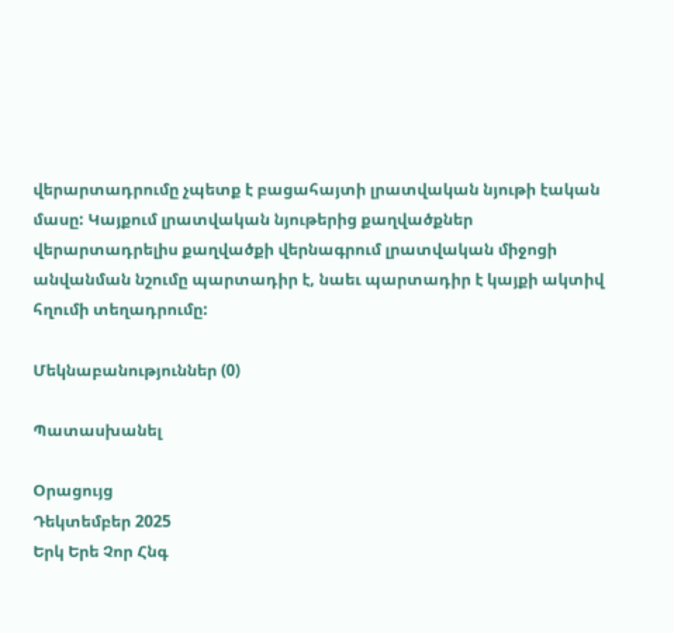վերարտադրումը չպետք է բացահայտի լրատվական նյութի էական մասը: Կայքում լրատվական նյութերից քաղվածքներ վերարտադրելիս քաղվածքի վերնագրում լրատվական միջոցի անվանման նշումը պարտադիր է, նաեւ պարտադիր է կայքի ակտիվ հղումի տեղադրումը:

Մեկնաբանություններ (0)

Պատասխանել

Օրացույց
Դեկտեմբեր 2025
Երկ Երե Չոր Հնգ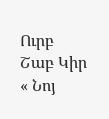Ուրբ Շաբ Կիր
« Նոյ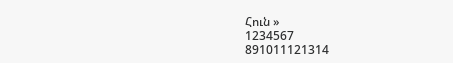Հուն »
1234567
891011121314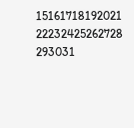15161718192021
22232425262728
293031